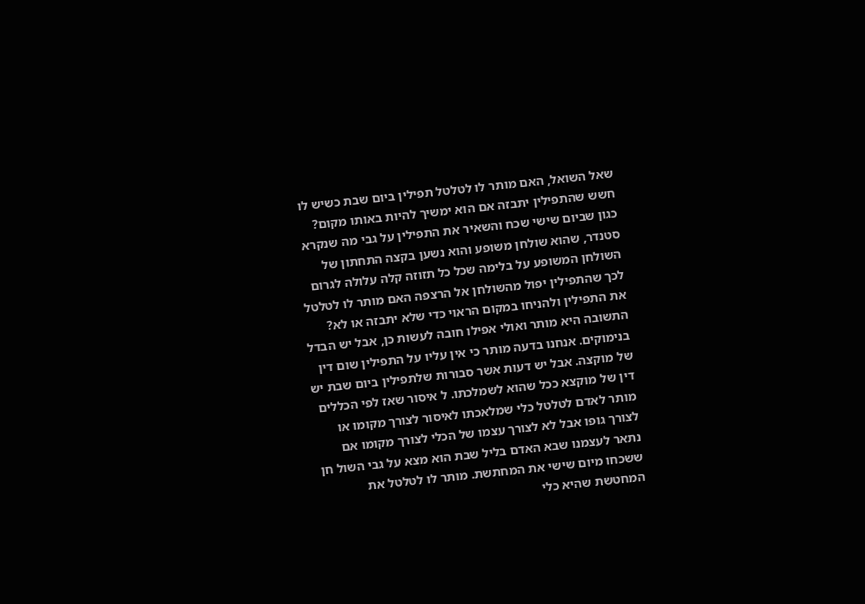שאל השואל, האם מותר לו לטלטל תפילין ביום שבת כשיש לו חשש שהתפילין יתבזה אם הוא ימשיך להיות באותו מקום? כגון שביום שישי שכח והשאיר את התפילין על גבי מה שנקרא סטנדר, שהוא שולחן משופע והוא נשען בקצה התחתון של השולחן המשופע על בלימה שכל כל תזוזה קלה עלולה לגרום לכך שהתפילין יפול מהשולחן אל הרצפה האם מותר לו לטלטל את התפילין ולהניחו במקום הראוי כדי שלא יתבזה או לא? התשובה היא מותר ואולי אפילו חובה לעשות כן, אבל יש הבדל בנימוקים. אנחנו בדעה מותר כי אין עליו על התפילין שום דין של מוקצה. אבל יש דעות אשר סבורות שלתפילין ביום שבת יש דין של מוקצא ככל שהוא לשמלכתו. ל איסור שאז לפי הכללים מותר לאדם לטלטל כלי שמלאכתו לאיסור לצורך מקומו או לצורך גופו אבל לא לצורך עצמו של הכלי לצורך מקומו אם נתאר לעצמנו שבא האדם בליל שבת הוא מצא על גבי השול חן ששכחו מיום שישי את המחתשת. מותר לו לטלטל את המחטשת שהיא כלי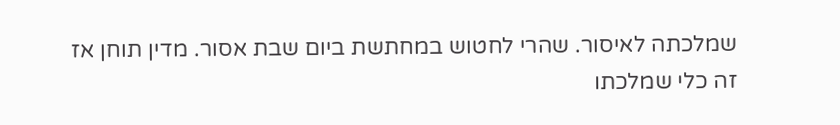שמלכתה לאיסור. שהרי לחטוש במחתשת ביום שבת אסור. מדין תוחן אז זה כלי שמלכתו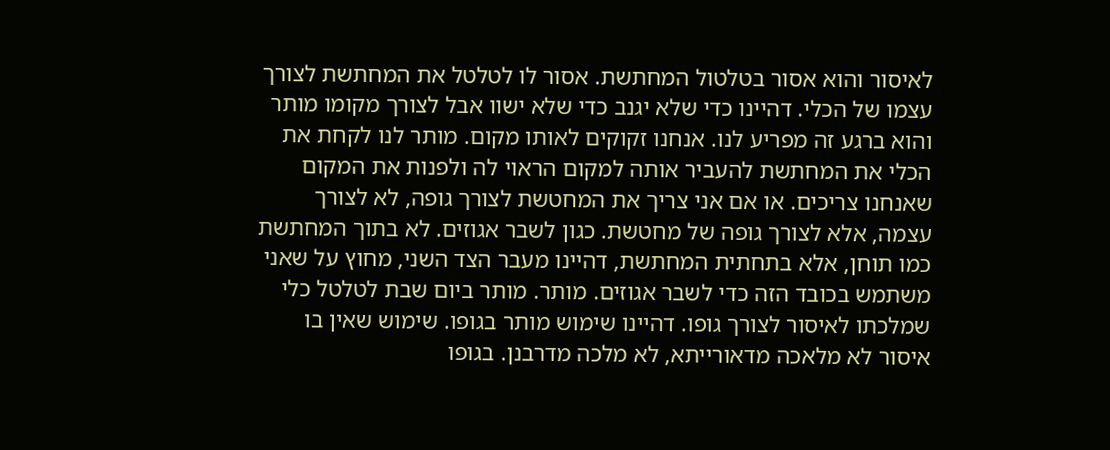לאיסור והוא אסור בטלטול המחתשת. אסור לו לטלטל את המחתשת לצורך עצמו של הכלי. דהיינו כדי שלא יגנב כדי שלא ישוו אבל לצורך מקומו מותר והוא ברגע זה מפריע לנו. אנחנו זקוקים לאותו מקום. מותר לנו לקחת את הכלי את המחתשת להעביר אותה למקום הראוי לה ולפנות את המקום שאנחנו צריכים. או אם אני צריך את המחטשת לצורך גופה, לא לצורך עצמה, אלא לצורך גופה של מחטשת. כגון לשבר אגוזים. לא בתוך המחתשת כמו תוחן, אלא בתחתית המחתשת, דהיינו מעבר הצד השני, מחוץ על שאני משתמש בכובד הזה כדי לשבר אגוזים. מותר. מותר ביום שבת לטלטל כלי שמלכתו לאיסור לצורך גופו. דהיינו שימוש מותר בגופו. שימוש שאין בו איסור לא מלאכה מדאורייתא, לא מלכה מדרבנן. בגופו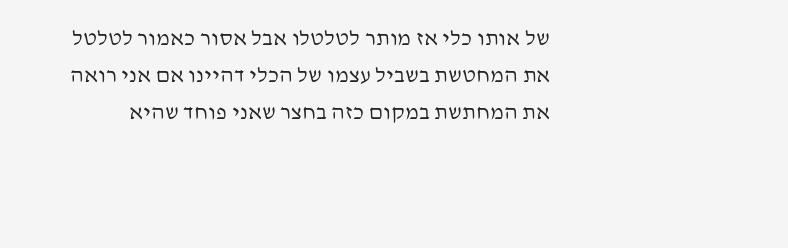של אותו כלי אז מותר לטלטלו אבל אסור כאמור לטלטל את המחטשת בשביל עצמו של הכלי דהיינו אם אני רואה את המחתשת במקום כזה בחצר שאני פוחד שהיא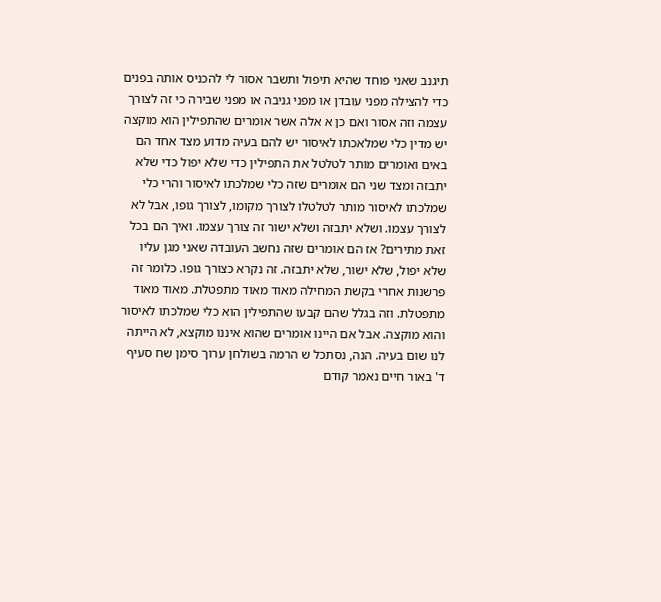תיגנב שאני פוחד שהיא תיפול ותשבר אסור לי להכניס אותה בפנים כדי להצילה מפני עובדן או מפני גניבה או מפני שבירה כי זה לצורך עצמה וזה אסור ואם כן א אלה אשר אומרים שהתפילין הוא מוקצה יש מדין כלי שמלאכתו לאיסור יש להם בעיה מדוע מצד אחד הם באים ואומרים מותר לטלטל את התפילין כדי שלא יפול כדי שלא יתבזה ומצד שני הם אומרים שזה כלי שמלכתו לאיסור והרי כלי שמלכתו לאיסור מותר לטלטלו לצורך מקומו, לצורך גופו, אבל לא לצורך עצמו. ושלא יתבזה ושלא ישור זה צורך עצמו. ואיך הם בכל זאת מתירים? אז הם אומרים שזה נחשב העובדה שאני מגן עליו שלא יפול, שלא ישור, שלא יתבזה. זה נקרא כצורך גופו. כלומר זה פרשנות אחרי בקשת המחילה מאוד מאוד מתפטלת. מאוד מאוד מתפטלת. וזה בגלל שהם קבעו שהתפילין הוא כלי שמלכתו לאיסור והוא מוקצה. אבל אם היינו אומרים שהוא איננו מוקצא, לא הייתה לנו שום בעיה. הנה, נסתכל ש הרמה בשולחן ערוך סימן שח סעיף ד' באור חיים נאמר קודם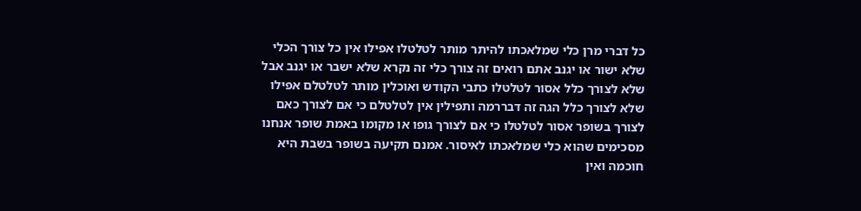כל דברי מרן כלי שמלאכתו להיתר מותר לטלטלו אפילו אין כל צורך הכלי שלא ישור או יגנב אתם רואים זה צורך כלי זה נקרא שלא ישבר או יגנב אבל שלא לצורך כלל אסור לטלטלו כתבי הקודש ואוכלין מותר לטלטלם אפילו שלא לצורך כלל הגה זה דבררמה ותפילין אין לטלטלם כי אם לצורך כאם לצורך בשופר אסור לטלטלו כי אם לצורך גופו או מקומו באמת שופר אנחנו מסכימים שהוא כלי שמלאכתו לאיסור. אמנם תקיעה בשופר בשבת היא חוכמה ואין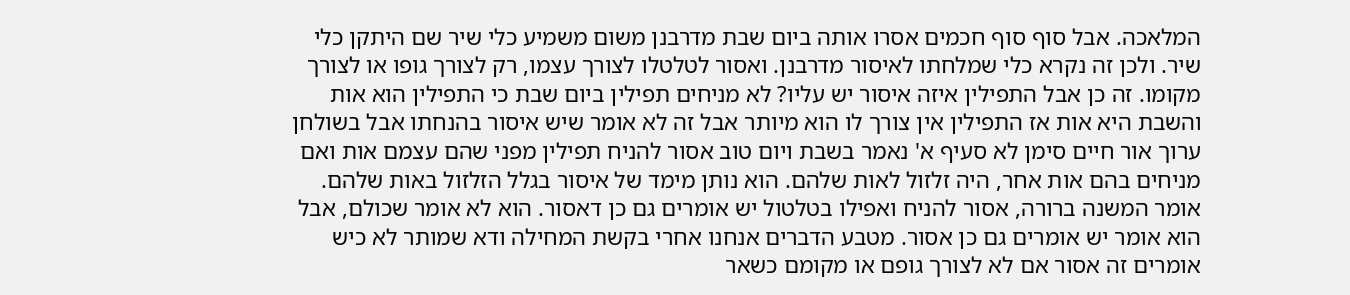המלאכה. אבל סוף סוף חכמים אסרו אותה ביום שבת מדרבנן משום משמיע כלי שיר שם היתקן כלי שיר. ולכן זה נקרא כלי שמלחתו לאיסור מדרבנן. ואסור לטלטלו לצורך עצמו, רק לצורך גופו או לצורך מקומו. זה כן אבל התפילין איזה איסור יש עליו? לא מניחים תפילין ביום שבת כי התפילין הוא אות והשבת היא אות אז התפילין אין צורך לו הוא מיותר אבל זה לא אומר שיש איסור בהנחתו אבל בשולחן ערוך אור חיים סימן לא סעיף א' נאמר בשבת ויום טוב אסור להניח תפילין מפני שהם עצמם אות ואם מניחים בהם אות אחר, היה זלזול לאות שלהם. הוא נותן מימד של איסור בגלל הזלזול באות שלהם. אומר המשנה ברורה, אסור להניח ואפילו בטלטול יש אומרים גם כן דאסור. הוא לא אומר שכולם, אבל הוא אומר יש אומרים גם כן אסור. מטבע הדברים אנחנו אחרי בקשת המחילה ודא שמותר לא כיש אומרים זה אסור אם לא לצורך גופם או מקומם כשאר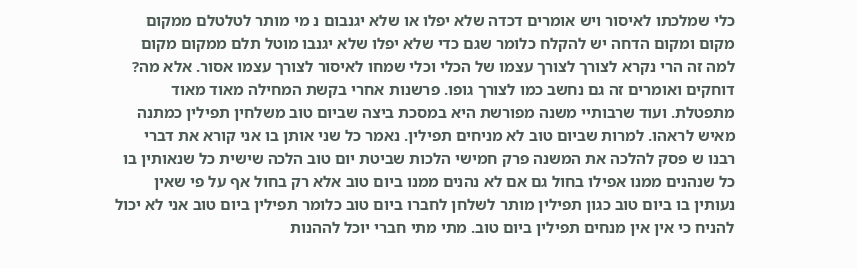כלי שמלכתו לאיסור ויש אומרים דכדה שלא יפלו או שלא יגנבום נ מי מותר לטלטלם ממקום מקום ומקום הדחה יש להקלח כלומר שגם כדי שלא יפלו שלא יגנבו מוטל תלם ממקום מקום למה זה הרי נקרא לצורך לצורך עצמו של הכלי וכלי שמחו לאיסור לצורך עצמו אסור. אלא מה? דוחקים ואומרים זה גם נחשב כמו לצורך גופו. פרשנות אחרי בקשת המחילה מאוד מאוד מתפטלת. ועוד שרבותיי משנה מפורשת היא במסכת ביצה שביום טוב משלחין תפילין כמתנה מאיש לראהו. למרות שביום טוב לא מניחים תפילין. נאמר כל שני אותן בו אני קורא את דברי רבנו ש פסק להלכה את המשנה פרק חמישי הלכות שביטת יום טוב הלכה שישית כל שנאותין בו כל שנהנים ממנו אפילו בחול גם אם לא נהנים ממנו ביום טוב אלא רק בחול אף על פי שאין נעותין בו ביום טוב כגון תפילין מותר לשלחן לחברו ביום טוב כלומר תפילין ביום טוב אני לא יכול להניח כי אין אין מנחים תפילין ביום טוב. מתי מתי חברי יוכל לההנות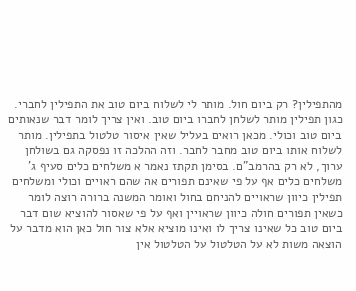מהתפילין? רק ביום חול. מותר לי לשלוח ביום טוב את התפילין לחברי. כגון תפילין מותר לשלחן לחברו ביום טוב. ואין צריך לומר דבר שנאותים ביום טוב וכולי. מכאן רואים בעליל שאין איסור טלטול בתפילין. מותר לשלוח אותו ביום טוב מחבר לחבר. וזה ההלכה זו נפסקה גם בשולחן ערוך, לא רק בהרמב"ם. בסימן תקתז נאמר א משלחים כלים סעיף ג' משלחים כלים אף על פי שאינם תפורים אה שהם ראויים וכולי ומשלחים תפילין כיוון שראויים להניחם בחול ואומר המשנה ברורה רוצה לומר כשאין תפורים חולה כיוון שראויין ואף על פי שאסור להוציא שום דבר ביום טוב כל שאינו צריך לו ואינו מוציא אלא צור חול כאן הוא מדבר על הוצאה משות לא על הטלטול על הטלטול אין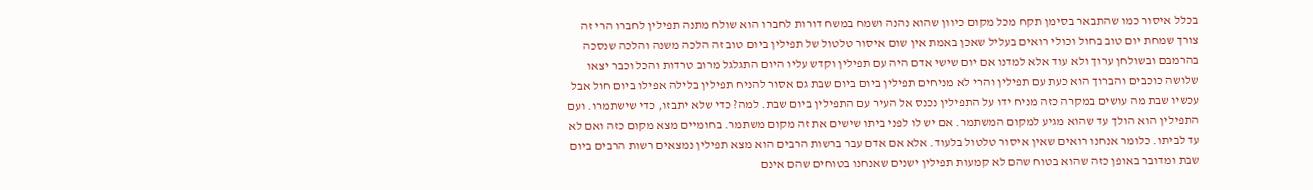בכלל איסור כמו שהתבאר בסימן תקח מכל מקום כיוון שהוא נהנה ושמח במשח דורות לחברו הוא שולח מתנה תפילין לחברו הרי זה צורך שמחת יום טוב בחול וכולי רואים בעליל שאכן באמת אין שום איסור טלטול של תפילין ביום טוב זה הלכה משנה והלכה שנסכה בהרמבם ובשולחן ערוך ולא עוד אלא למדנו אם יום שישי אדם היה עם תפילין וקדש עליו היום התגלגל מרוב טרדות והכל וכבר יצאו שלושה כוכבים והברוך הוא כעת עם תפילין והרי לא מניחים תפילין ביום ביום שבת גם אסור להניח תפילין בלילה אפילו ביום חול אבל עכשיו שבת מה עושים במקרה כזה מניח ידו על התפילין נכנס אל העיר עם התפילין ביום שבת. למה? כדי שלא יתבזו, כדי שישתמרו. ועם התפילין הוא הולך עד שהוא מגיע למקום המשתמר. אם יש לו לפני ביתו שישים את זה מקום משתמר. בחומיים מצא מקום כזה ואם לא עד לביתו. כלומר אנחנו רואים שאין איסור טלטול בלעוד. אלא אם אדם עבר ברשות הרבים הוא מצא תפילין נמצאים רשות הרבים ביום שבת ומדובר באופן כזה שהוא בטוח שהם לא קמעות תפילין ישנים שאנחנו בטוחים שהם אינם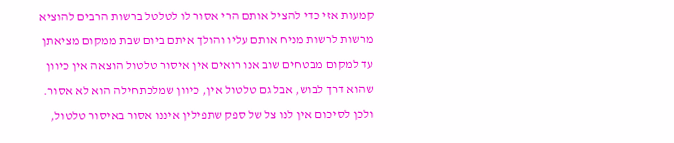קמעות אזי כדי להציל אותם הרי אסור לו לטלטל ברשות הרבים להוציא מרשות לרשות מניח אותם עליו והולך איתם ביום שבת ממקום מציאתן עד למקום מבטחים שוב אנו רואים אין איסור טלטול הוצאה אין כיוון שהוא דרך לבוש, אבל גם טלטול אין, כיוון שמלכתחילה הוא לא אסור. ולכן לסיכום אין לנו צל של ספק שתפילין איננו אסור באיסור טלטול,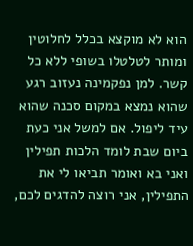הוא לא מוקצא בכלל לחלוטין ומותר לטלטלו בשופי ללא כל קשר. למן נפקמינה נעזוב רגע שהוא נמצא במקום סכנה שהוא עיד ליפול. אם למשל אני כעת ביום שבת לומד הלכות תפילין ואני בא ואומר תביאו לי את התפילין, אני רוצה להדגים לכם,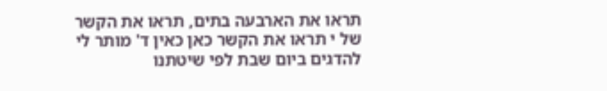תראו את הארבעה בתים, תראו את הקשר של י תראו את הקשר כאן כאין ד' מותר לי להדגים ביום שבת לפי שיטתנו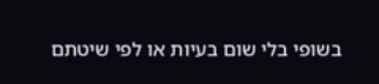בשופי בלי שום בעיות או לפי שיטתם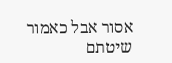אסור אבל כאמור שיטתם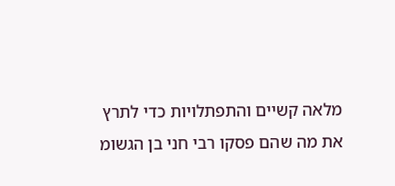מלאה קשיים והתפתלויות כדי לתרץ את מה שהם פסקו רבי חני בן הגשומ